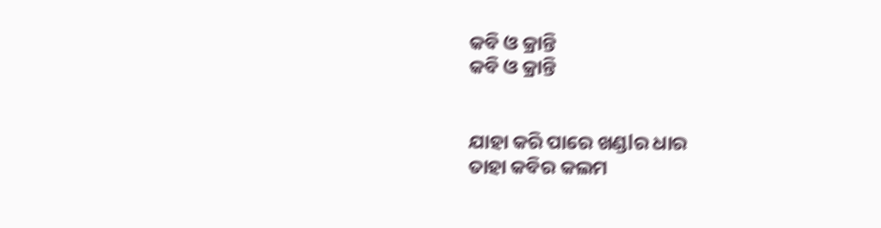କବି ଓ କ୍ରାନ୍ତି
କବି ଓ କ୍ରାନ୍ତି


ଯାହା କରି ପାରେ ଖଣ୍ଡlର ଧାର
ତାହା କବିର କଲମ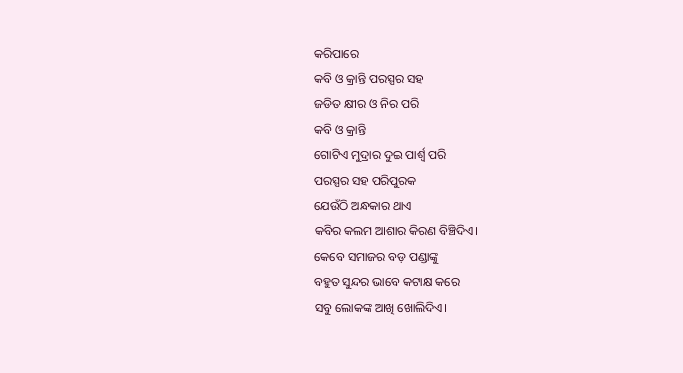କରିପାରେ
କବି ଓ କ୍ରାନ୍ତି ପରସ୍ପର ସହ
ଜଡିତ କ୍ଷୀର ଓ ନିର ପରି
କବି ଓ କ୍ରାନ୍ତି
ଗୋଟିଏ ମୁଦ୍ରାର ଦୁଇ ପାର୍ଶ୍ୱ ପରି
ପରସ୍ପର ସହ ପରିପୁରକ
ଯେଉଁଠି ଅନ୍ଧକାର ଥାଏ
କବିର କଲମ ଆଶାର କିରଣ ବିଞ୍ଚିଦିଏ।
କେବେ ସମାଜର ବଡ଼ ପଣ୍ଡାଙ୍କୁ
ବହୁତ ସୁନ୍ଦର ଭାବେ କଟାକ୍ଷ କରେ
ସବୁ ଲୋକଙ୍କ ଆଖି ଖୋଲିଦିଏ।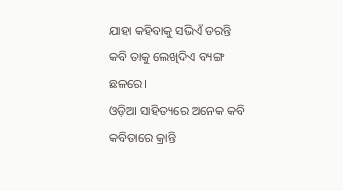ଯାହା କହିବାକୁ ସଭିଏଁ ଡରନ୍ତି
କବି ତାକୁ ଲେଖିଦିଏ ବ୍ୟଙ୍ଗ
ଛଳରେ।
ଓଡ଼ିଆ ସାହିତ୍ୟରେ ଅନେକ କବି
କବିତାରେ କ୍ରାନ୍ତି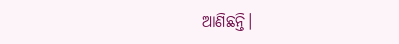ଆଣିଛନ୍ତି।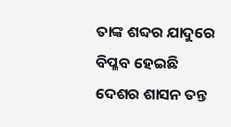ତାଙ୍କ ଶବ୍ଦର ଯାଦୁରେ
ବିପ୍ଳବ ହେଇଛି
ଦେଶର ଶାସନ ତନ୍ତ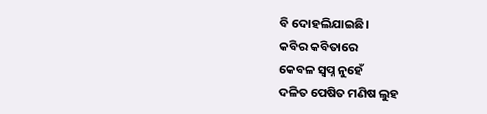ବି ଦୋହଲିଯାଇଛି।
କବିର କବିତାରେ
କେବଳ ସ୍ୱପ୍ନ ନୁହେଁ
ଦଳିତ ପେଷିତ ମଣିଷ ଲୁହ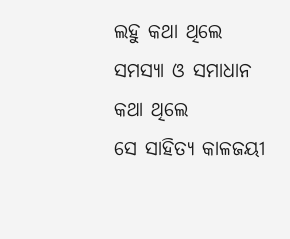ଲହୁ କଥା ଥିଲେ
ସମସ୍ୟା ଓ ସମାଧାନ କଥା ଥିଲେ
ସେ ସାହିତ୍ୟ କାଳଜୟୀ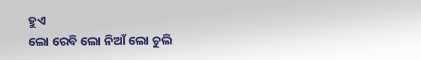ହୁଏ
ଲୋ ରେବି ଲୋ ନିଆଁ ଲୋ ଚୁଲି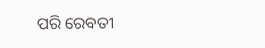ପରି ରେବତୀ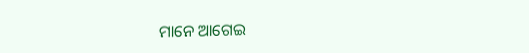ମାନେ ଆଗେଇ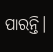ପାରନ୍ତି।